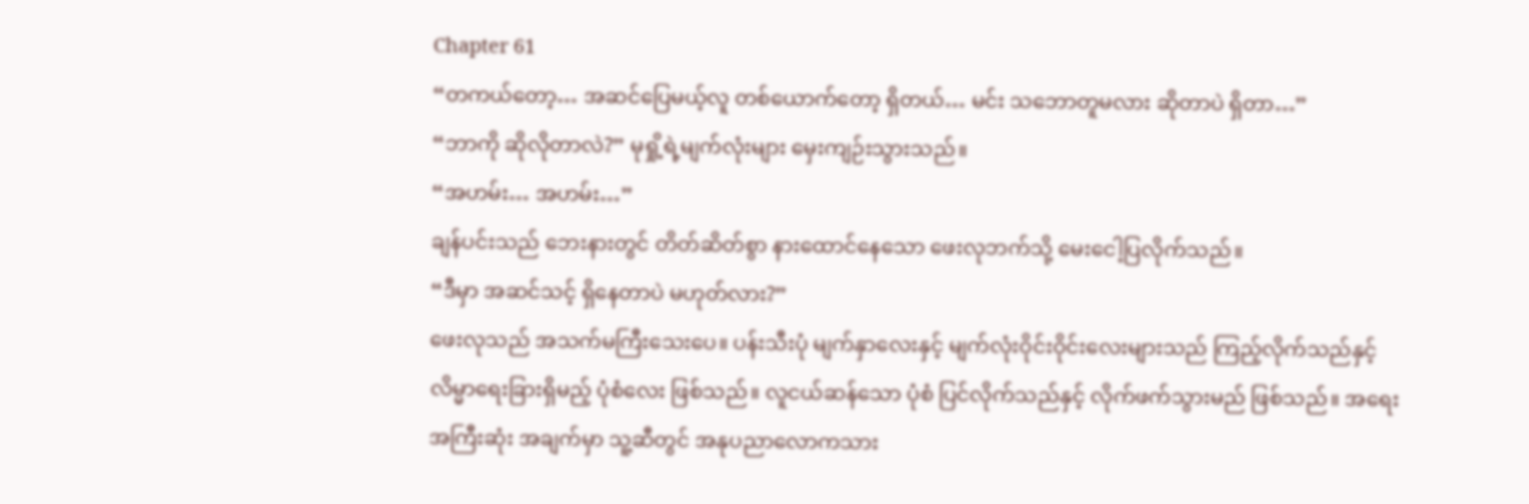Chapter 61
“တကယ်တော့… အဆင်ပြေမယ့်လူ တစ်ယောက်တော့ ရှိတယ်… မင်း သဘောတူမလား ဆိုတာပဲ ရှိတာ…”
“ဘာကို ဆိုလိုတာလဲ?” မုရှို့ရဲ့မျက်လုံးများ မှေးကျဉ်းသွားသည်။
“အဟမ်း… အဟမ်း…”
ချန်ပင်းသည် ဘေးနားတွင် တိတ်ဆိတ်စွာ နားထောင်နေသော ဖေးလုဘက်သို့ မေးငေါ့ပြလိုက်သည်။
“ဒီမှာ အဆင်သင့် ရှိနေတာပဲ မဟုတ်လား?”
ဖေးလုသည် အသက်မကြီးသေးပေ။ ပန်းသီးပုံ မျက်နှာလေးနှင့် မျက်လုံးဝိုင်းဝိုင်းလေးများသည် ကြည့်လိုက်သည်နှင့် လိမ္မာရေးခြားရှိမည့် ပုံစံလေး ဖြစ်သည်။ လူငယ်ဆန်သော ပုံစံ ပြင်လိုက်သည်နှင့် လိုက်ဖက်သွားမည် ဖြစ်သည်။ အရေးအကြီးဆုံး အချက်မှာ သူ့ဆီတွင် အနုပညာလောကသား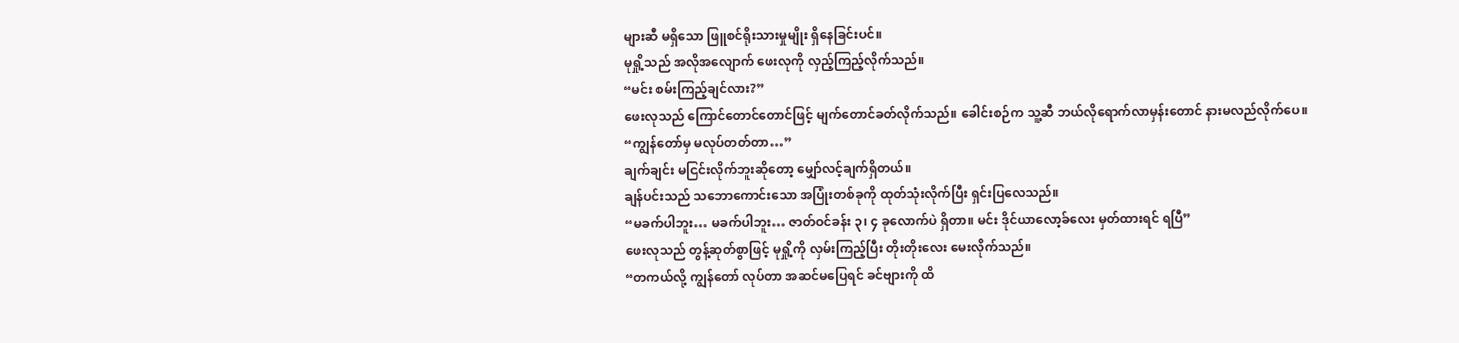များဆီ မရှိသော ဖြူစင်ရိုးသားမှုမျိုး ရှိနေခြင်းပင်။
မုရှို့သည် အလိုအလျောက် ဖေးလုကို လှည့်ကြည့်လိုက်သည်။
“မင်း စမ်းကြည့်ချင်လား?”
ဖေးလုသည် ကြောင်တောင်တောင်ဖြင့် မျက်တောင်ခတ်လိုက်သည်။ ခေါင်းစဉ်က သူ့ဆီ ဘယ်လိုရောက်လာမှန်းတောင် နားမလည်လိုက်ပေ။
“ကျွန်တော်မှ မလုပ်တတ်တာ…”
ချက်ချင်း မငြင်းလိုက်ဘူးဆိုတော့ မျှော်လင့်ချက်ရှိတယ်။
ချန်ပင်းသည် သဘောကောင်းသော အပြုံးတစ်ခုကို ထုတ်သုံးလိုက်ပြီး ရှင်းပြလေသည်။
“မခက်ပါဘူး… မခက်ပါဘူး… ဇာတ်ဝင်ခန်း ၃၊ ၄ ခုလောက်ပဲ ရှိတာ။ မင်း ဒိုင်ယာလော့ခ်လေး မှတ်ထားရင် ရပြီ”
ဖေးလုသည် တွန့်ဆုတ်စွာဖြင့် မုရှို့ကို လှမ်းကြည့်ပြီး တိုးတိုးလေး မေးလိုက်သည်။
“တကယ်လို့ ကျွန်တော် လုပ်တာ အဆင်မပြေရင် ခင်ဗျားကို ထိ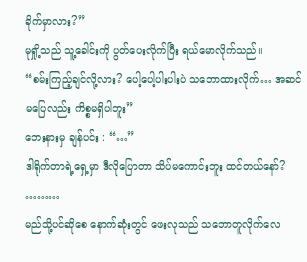ခိုက်မှာလား?”
မုရှို့သည် သူ့ခေါင်းကို ပွတ်ပေးလိုက်ပြီး ရယ်မောလိုက်သည်။
“စမ်းကြည့်ချင်လို့လား? ပေါ့ပေါ့ပါးပါးပဲ သဘောထားလိုက်… အဆင်မပြေလည်း ကိစ္စမရှိပါဘူး”
ဘေးနားမှ ချန်ပင်း : “…”
ဒါရိုက်တာရဲ့ရှေ့မှာ ဒီလိုပြောတာ သိပ်မကောင်းဘူး ထင်တယ်နော်?
………
မည်သို့ပင်ဆိုစေ နောက်ဆုံးတွင် ဖေးလုသည် သဘောတူလိုက်လေ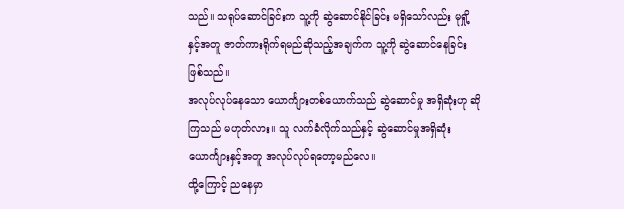သည်။ သရုပ်ဆောင်ခြင်းက သူ့ကို ဆွဲဆောင်နိုင်ခြင်း မရှိသော်လည်း မုရှို့နှင့်အတူ ဇာတ်ကားရိုက်ရမည်ဆိုသည့်အချက်က သူ့ကို ဆွဲဆောင်နေခြင်း ဖြစ်သည်။
အလုပ်လုပ်နေသော ယောင်္ကျားတစ်ယောက်သည် ဆွဲဆောင်မှု အရှိဆုံးဟု ဆိုကြသည် မဟုတ်လား။ သူ လက်ခံလိုက်သည်နှင့် ဆွဲဆောင်မှုအရှိဆုံး ယောင်္ကျားနှင့်အတူ အလုပ်လုပ်ရတော့မည်လေ။
ထို့ကြောင့် ညနေမှာ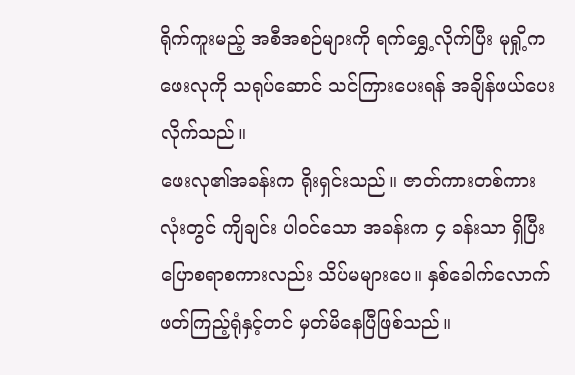ရိုက်ကူးမည့် အစီအစဉ်များကို ရက်ရွှေ့လိုက်ပြီး မုရှို့က ဖေးလုကို သရုပ်ဆောင် သင်ကြားပေးရန် အချိန်ဖယ်ပေးလိုက်သည်။
ဖေးလု၏အခန်းက ရိုးရှင်းသည်။ ဇာတ်ကားတစ်ကားလုံးတွင် ကျိချင်း ပါဝင်သော အခန်းက ၄ ခန်းသာ ရှိပြီး ပြောစရာစကားလည်း သိပ်မများပေ။ နှစ်ခေါက်လောက် ဖတ်ကြည့်ရုံနှင့်တင် မှတ်မိနေပြီဖြစ်သည်။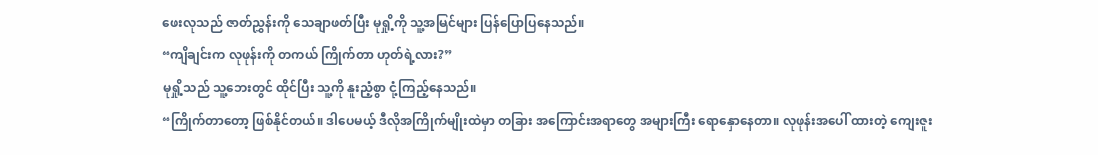ဖေးလုသည် ဇာတ်ညွှန်းကို သေချာဖတ်ပြီး မုရှို့ကို သူ့အမြင်များ ပြန်ပြောပြနေသည်။
“ကျိချင်းက လုဖုန်းကို တကယ် ကြိုက်တာ ဟုတ်ရဲ့လား?”
မုရှို့သည် သူ့ဘေးတွင် ထိုင်ပြီး သူ့ကို နူးညံ့စွာ ငုံ့ကြည့်နေသည်။
“ကြိုက်တာတော့ ဖြစ်နိုင်တယ်။ ဒါပေမယ့် ဒီလိုအကြိုက်မျိုးထဲမှာ တခြား အကြောင်းအရာတွေ အများကြီး ရောနှောနေတာ။ လုဖုန်းအပေါ် ထားတဲ့ ကျေးဇူး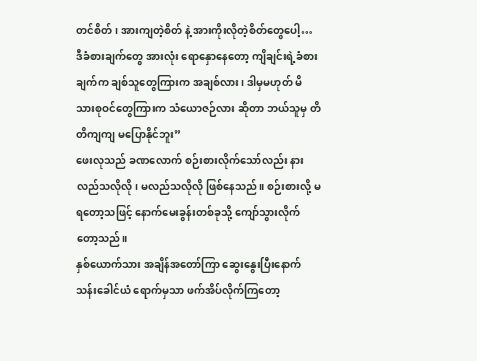တင်စိတ်၊ အားကျတဲ့စိတ် နဲ့ အားကိုးလိုတဲ့စိတ်တွေပေါ့… ဒီခံစားချက်တွေ အားလုံး ရောနှောနေတော့ ကျိချင်းရဲ့ခံစားချက်က ချစ်သူတွေကြားက အချစ်လား၊ ဒါမှမဟုတ် မိသားစုဝင်တွေကြားက သံယောဇဉ်လား ဆိုတာ ဘယ်သူမှ တိတိကျကျ မပြောနိုင်ဘူး”
ဖေးလုသည် ခဏလောက် စဉ်းစားလိုက်သော်လည်း နားလည်သလိုလို၊ မလည်သလိုလို ဖြစ်နေသည်။ စဉ်းစားလို့ မရတော့သဖြင့် နောက်မေးခွန်းတစ်ခုသို့ ကျော်သွားလိုက်တော့သည်။
နှစ်ယောက်သား အချိန်အတော်ကြာ ဆွေးနွေးပြီးနောက် သန်းခေါင်ယံ ရောက်မှသာ ဖက်အိပ်လိုက်ကြတော့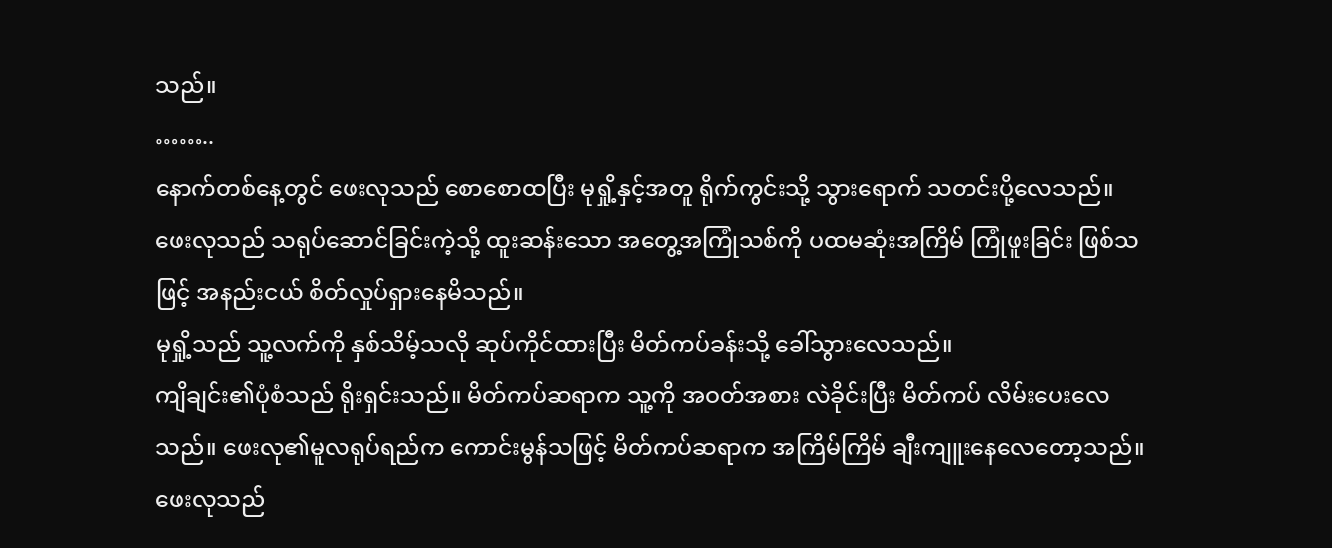သည်။
……..
နောက်တစ်နေ့တွင် ဖေးလုသည် စောစောထပြီး မုရှို့နှင့်အတူ ရိုက်ကွင်းသို့ သွားရောက် သတင်းပို့လေသည်။
ဖေးလုသည် သရုပ်ဆောင်ခြင်းကဲ့သို့ ထူးဆန်းသော အတွေ့အကြုံသစ်ကို ပထမဆုံးအကြိမ် ကြုံဖူးခြင်း ဖြစ်သဖြင့် အနည်းငယ် စိတ်လှုပ်ရှားနေမိသည်။
မုရှို့သည် သူ့လက်ကို နှစ်သိမ့်သလို ဆုပ်ကိုင်ထားပြီး မိတ်ကပ်ခန်းသို့ ခေါ်သွားလေသည်။
ကျိချင်း၏ပုံစံသည် ရိုးရှင်းသည်။ မိတ်ကပ်ဆရာက သူ့ကို အဝတ်အစား လဲခိုင်းပြီး မိတ်ကပ် လိမ်းပေးလေသည်။ ဖေးလု၏မူလရုပ်ရည်က ကောင်းမွန်သဖြင့် မိတ်ကပ်ဆရာက အကြိမ်ကြိမ် ချီးကျူးနေလေတော့သည်။
ဖေးလုသည်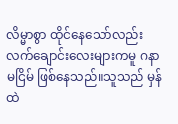လိမ္မာစွာ ထိုင်နေသော်လည်း လက်ချောင်းလေးများကမူ ဂနာမငြိမ် ဖြစ်နေသည်။သူသည် မှန်ထဲ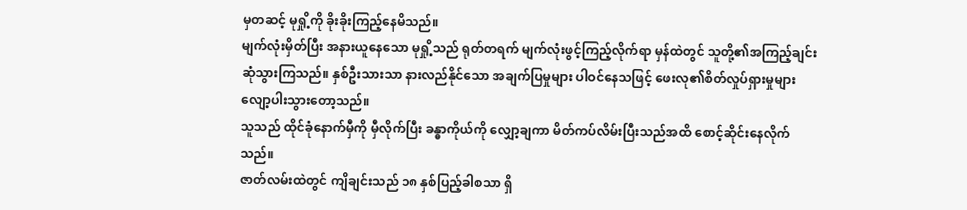မှတဆင့် မုရှို့ကို ခိုးခိုးကြည့်နေမိသည်။
မျက်လုံးမှိတ်ပြီး အနားယူနေသော မုရှို့သည် ရုတ်တရက် မျက်လုံးဖွင့်ကြည့်လိုက်ရာ မှန်ထဲတွင် သူတို့၏အကြည့်ချင်း ဆုံသွားကြသည်။ နှစ်ဦးသားသာ နားလည်နိုင်သော အချက်ပြမှုများ ပါဝင်နေသဖြင့် ဖေးလု၏စိတ်လှုပ်ရှားမှုများ လျော့ပါးသွားတော့သည်။
သူသည် ထိုင်ခုံနောက်မှီကို မှီလိုက်ပြီး ခန္ဓာကိုယ်ကို လျှော့ချကာ မိတ်ကပ်လိမ်းပြီးသည်အထိ စောင့်ဆိုင်းနေလိုက်သည်။
ဇာတ်လမ်းထဲတွင် ကျိချင်းသည် ၁၈ နှစ်ပြည့်ခါစသာ ရှိ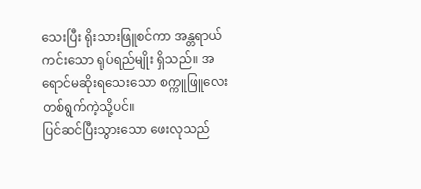သေးပြီး ရိုးသားဖြူစင်ကာ အန္တရာယ်ကင်းသော ရုပ်ရည်မျိုး ရှိသည်။ အရောင်မဆိုးရသေးသော စက္ကူဖြူလေး တစ်ရွက်ကဲ့သို့ပင်။
ပြင်ဆင်ပြီးသွားသော ဖေးလုသည်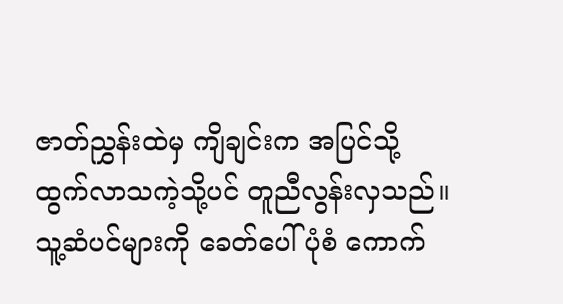ဇာတ်ညွှန်းထဲမှ ကျိချင်းက အပြင်သို့ ထွက်လာသကဲ့သို့ပင် တူညီလွန်းလှသည်။
သူ့ဆံပင်များကို ခေတ်ပေါ်ပုံစံ ကောက်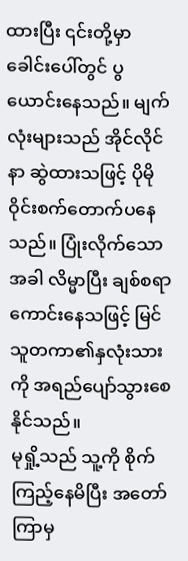ထားပြီး ၎င်းတို့မှာ ခေါင်းပေါ်တွင် ပွယောင်းနေသည်။ မျက်လုံးများသည် အိုင်လိုင်နာ ဆွဲထားသဖြင့် ပိုမိုဝိုင်းစက်တောက်ပနေသည်။ ပြုံးလိုက်သောအခါ လိမ္မာပြီး ချစ်စရာကောင်းနေသဖြင့် မြင်သူတကာ၏နှလုံးသားကို အရည်ပျော်သွားစေနိုင်သည်။
မုရှို့သည် သူ့ကို စိုက်ကြည့်နေမိပြီး အတော်ကြာမှ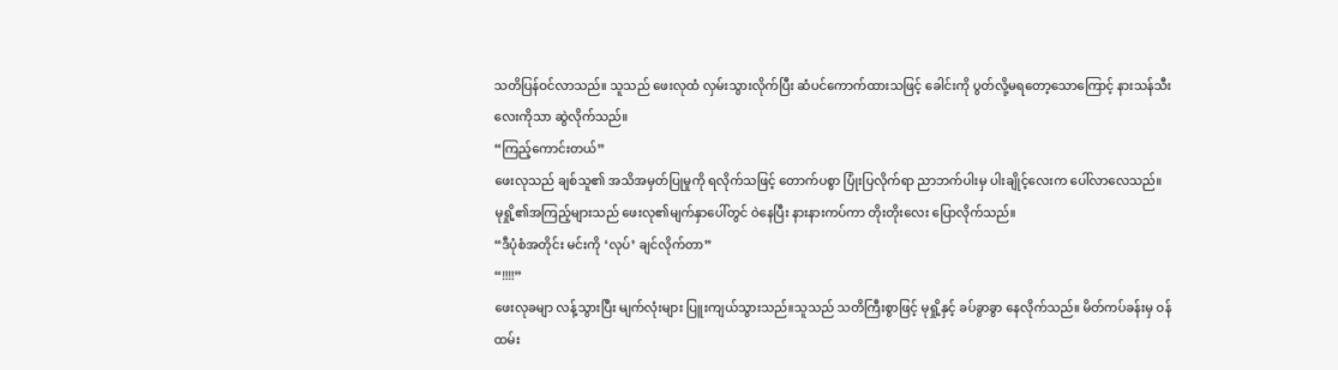သတိပြန်ဝင်လာသည်။ သူသည် ဖေးလုထံ လှမ်းသွားလိုက်ပြီး ဆံပင်ကောက်ထားသဖြင့် ခေါင်းကို ပွတ်လို့မရတော့သောကြောင့် နားသန်သီးလေးကိုသာ ဆွဲလိုက်သည်။
“ကြည့်ကောင်းတယ်”
ဖေးလုသည် ချစ်သူ၏ အသိအမှတ်ပြုမှုကို ရလိုက်သဖြင့် တောက်ပစွာ ပြုံးပြလိုက်ရာ ညာဘက်ပါးမှ ပါးချိုင့်လေးက ပေါ်လာလေသည်။
မုရှို့၏အကြည့်များသည် ဖေးလု၏မျက်နှာပေါ်တွင် ဝဲနေပြီး နားနားကပ်ကာ တိုးတိုးလေး ပြောလိုက်သည်။
“ဒီပုံစံအတိုင်း မင်းကို ‘လုပ်’ ချင်လိုက်တာ”
“!!!!”
ဖေးလုခမျာ လန့်သွားပြီး မျက်လုံးများ ပြူးကျယ်သွားသည်။သူသည် သတိကြီးစွာဖြင့် မုရှို့နှင့် ခပ်ခွာခွာ နေလိုက်သည်။ မိတ်ကပ်ခန်းမှ ဝန်ထမ်း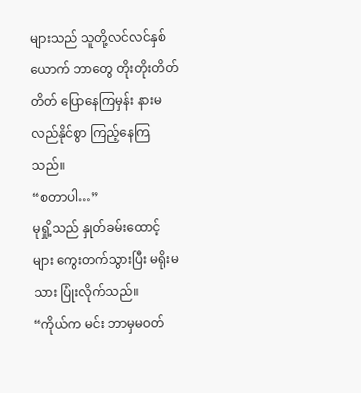များသည် သူတို့လင်လင်နှစ်ယောက် ဘာတွေ တိုးတိုးတိတ်တိတ် ပြောနေကြမှန်း နားမလည်နိုင်စွာ ကြည့်နေကြသည်။
“စတာပါ…”
မုရှို့သည် နှုတ်ခမ်းထောင့်များ ကွေးတက်သွားပြီး မရိုးမသား ပြုံးလိုက်သည်။
“ကိုယ်က မင်း ဘာမှမဝတ်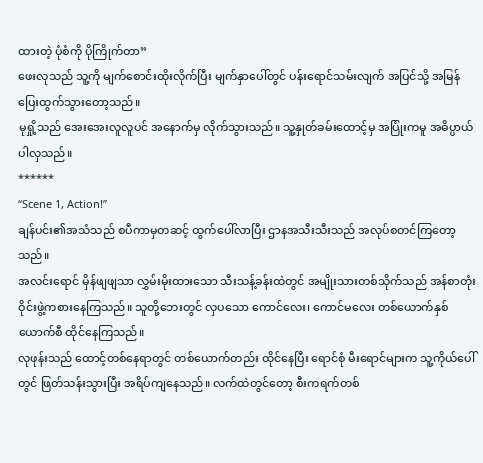ထားတဲ့ ပုံစံကို ပိုကြိုက်တာ”
ဖေးလုသည် သူ့ကို မျက်စောင်းထိုးလိုက်ပြီး မျက်နှာပေါ်တွင် ပန်းရောင်သမ်းလျက် အပြင်သို့ အမြန် ပြေးထွက်သွားတော့သည်။
မုရှို့သည် အေးအေးလူလူပင် အနောက်မှ လိုက်သွားသည်။ သူ့နှုတ်ခမ်းထောင့်မှ အပြုံးကမူ အဓိပ္ပာယ်ပါလှသည်။
******
“Scene 1, Action!”
ချန်ပင်း၏အသံသည် စပီကာမှတဆင့် ထွက်ပေါ်လာပြီး ဌာနအသီးသီးသည် အလုပ်စတင်ကြတော့သည်။
အလင်းရောင် မှိန်ဖျဖျသာ လွှမ်းမိုးထားသော သီးသန့်ခန်းထဲတွင် အမျိုးသားတစ်သိုက်သည် အန်စာတုံး ဝိုင်းဖွဲ့ကစားနေကြသည်။ သူတို့ဘေးတွင် လှပသော ကောင်လေး၊ ကောင်မလေး တစ်ယောက်နှစ်ယောက်စီ ထိုင်နေကြသည်။
လုဖုန်းသည် ထောင့်တစ်နေရာတွင် တစ်ယောက်တည်း ထိုင်နေပြီး ရောင်စုံ မီးရောင်များက သူ့ကိုယ်ပေါ်တွင် ဖြတ်သန်းသွားပြီး အရိပ်ကျနေသည်။ လက်ထဲတွင်တော့ စီးကရက်တစ်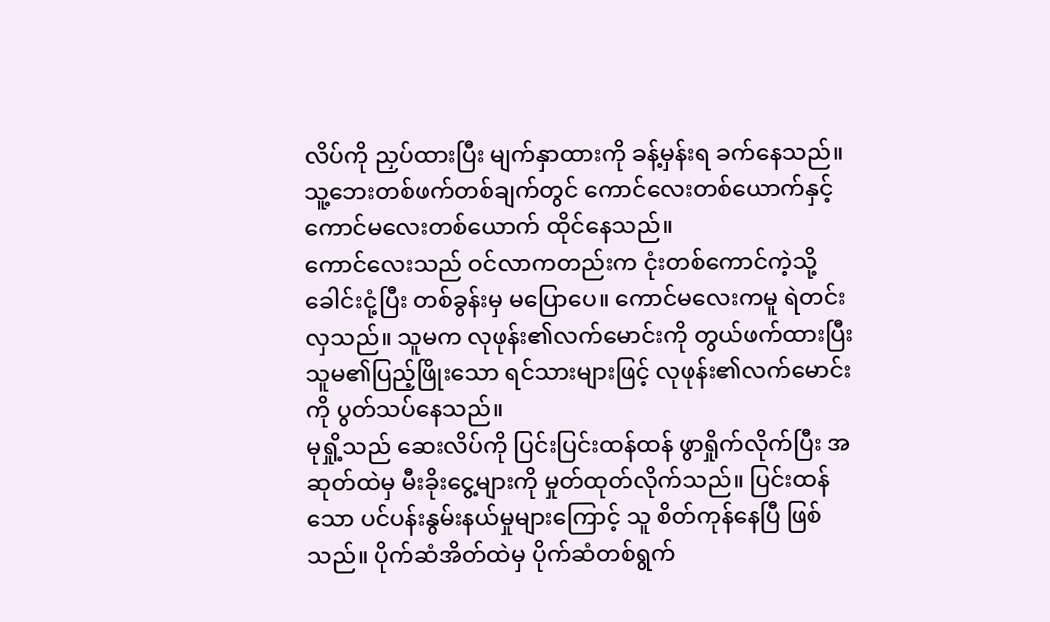လိပ်ကို ညှပ်ထားပြီး မျက်နှာထားကို ခန့်မှန်းရ ခက်နေသည်။
သူ့ဘေးတစ်ဖက်တစ်ချက်တွင် ကောင်လေးတစ်ယောက်နှင့် ကောင်မလေးတစ်ယောက် ထိုင်နေသည်။
ကောင်လေးသည် ဝင်လာကတည်းက ငုံးတစ်ကောင်ကဲ့သို့ ခေါင်းငုံ့ပြီး တစ်ခွန်းမှ မပြောပေ။ ကောင်မလေးကမူ ရဲတင်းလှသည်။ သူမက လုဖုန်း၏လက်မောင်းကို တွယ်ဖက်ထားပြီး သူမ၏ပြည့်ဖြိုးသော ရင်သားများဖြင့် လုဖုန်း၏လက်မောင်းကို ပွတ်သပ်နေသည်။
မုရှို့သည် ဆေးလိပ်ကို ပြင်းပြင်းထန်ထန် ဖွာရှိုက်လိုက်ပြီး အဆုတ်ထဲမှ မီးခိုးငွေ့များကို မှုတ်ထုတ်လိုက်သည်။ ပြင်းထန်သော ပင်ပန်းနွမ်းနယ်မှုများကြောင့် သူ စိတ်ကုန်နေပြီ ဖြစ်သည်။ ပိုက်ဆံအိတ်ထဲမှ ပိုက်ဆံတစ်ရွက်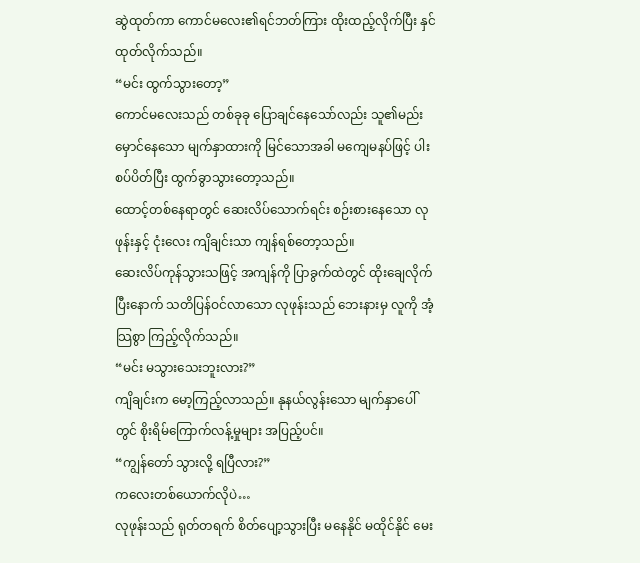ဆွဲထုတ်ကာ ကောင်မလေး၏ရင်ဘတ်ကြား ထိုးထည့်လိုက်ပြီး နှင်ထုတ်လိုက်သည်။
“မင်း ထွက်သွားတော့”
ကောင်မလေးသည် တစ်ခုခု ပြောချင်နေသော်လည်း သူ၏မည်းမှောင်နေသော မျက်နှာထားကို မြင်သောအခါ မကျေမနပ်ဖြင့် ပါးစပ်ပိတ်ပြီး ထွက်ခွာသွားတော့သည်။
ထောင့်တစ်နေရာတွင် ဆေးလိပ်သောက်ရင်း စဉ်းစားနေသော လုဖုန်းနှင့် ငုံးလေး ကျိချင်းသာ ကျန်ရစ်တော့သည်။
ဆေးလိပ်ကုန်သွားသဖြင့် အကျန်ကို ပြာခွက်ထဲတွင် ထိုးချေလိုက်ပြီးနောက် သတိပြန်ဝင်လာသော လုဖုန်းသည် ဘေးနားမှ လူကို အံ့သြစွာ ကြည့်လိုက်သည်။
“မင်း မသွားသေးဘူးလား?”
ကျိချင်းက မော့ကြည့်လာသည်။ နုနယ်လွန်းသော မျက်နှာပေါ်တွင် စိုးရိမ်ကြောက်လန့်မှုများ အပြည့်ပင်။
“ကျွန်တော် သွားလို့ ရပြီလား?”
ကလေးတစ်ယောက်လိုပဲ…
လုဖုန်းသည် ရုတ်တရက် စိတ်ပျော့သွားပြီး မနေနိုင် မထိုင်နိုင် မေး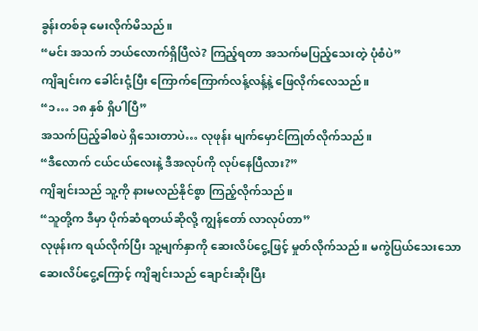ခွန်းတစ်ခု မေးလိုက်မိသည်။
“မင်း အသက် ဘယ်လောက်ရှိပြီလဲ? ကြည့်ရတာ အသက်မပြည့်သေးတဲ့ ပုံစံပဲ”
ကျိချင်းက ခေါင်းငုံ့ပြီး ကြောက်ကြောက်လန့်လန့်နဲ့ ဖြေလိုက်လေသည်။
“၁… ၁၈ နှစ် ရှိပါပြီ”
အသက်ပြည့်ခါစပဲ ရှိသေးတာပဲ… လုဖုန်း မျက်မှောင်ကြုတ်လိုက်သည်။
“ဒီလောက် ငယ်ငယ်လေးနဲ့ ဒီအလုပ်ကို လုပ်နေပြီလား?”
ကျိချင်းသည် သူ့ကို နားမလည်နိုင်စွာ ကြည့်လိုက်သည်။
“သူတို့က ဒီမှာ ပိုက်ဆံရတယ်ဆိုလို့ ကျွန်တော် လာလုပ်တာ”
လုဖုန်းက ရယ်လိုက်ပြီး သူ့မျက်နှာကို ဆေးလိပ်ငွေ့ဖြင့် မှုတ်လိုက်သည်။ မကွဲပြယ်သေးသော ဆေးလိပ်ငွေ့ကြောင့် ကျိချင်းသည် ချောင်းဆိုးပြီး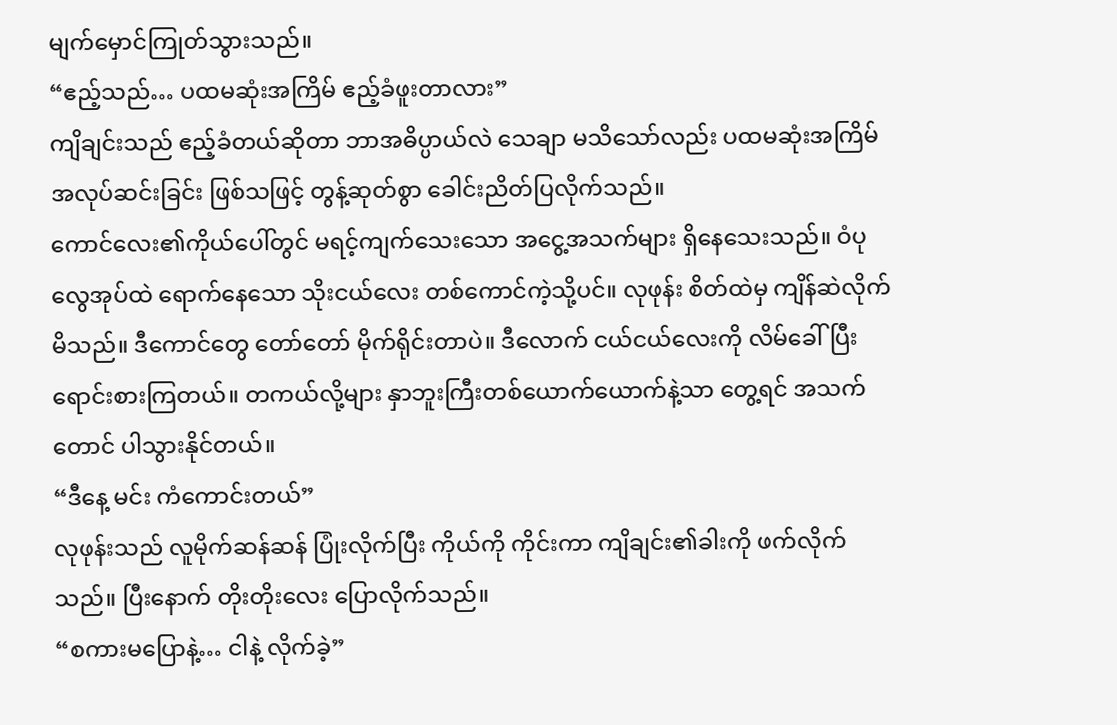မျက်မှောင်ကြုတ်သွားသည်။
“ဧည့်သည်… ပထမဆုံးအကြိမ် ဧည့်ခံဖူးတာလား”
ကျိချင်းသည် ဧည့်ခံတယ်ဆိုတာ ဘာအဓိပ္ပာယ်လဲ သေချာ မသိသော်လည်း ပထမဆုံးအကြိမ် အလုပ်ဆင်းခြင်း ဖြစ်သဖြင့် တွန့်ဆုတ်စွာ ခေါင်းညိတ်ပြလိုက်သည်။
ကောင်လေး၏ကိုယ်ပေါ်တွင် မရင့်ကျက်သေးသော အငွေ့အသက်များ ရှိနေသေးသည်။ ဝံပုလွေအုပ်ထဲ ရောက်နေသော သိုးငယ်လေး တစ်ကောင်ကဲ့သို့ပင်။ လုဖုန်း စိတ်ထဲမှ ကျိန်ဆဲလိုက်မိသည်။ ဒီကောင်တွေ တော်တော် မိုက်ရိုင်းတာပဲ။ ဒီလောက် ငယ်ငယ်လေးကို လိမ်ခေါ်ပြီး ရောင်းစားကြတယ်။ တကယ်လို့များ နှာဘူးကြီးတစ်ယောက်ယောက်နဲ့သာ တွေ့ရင် အသက်တောင် ပါသွားနိုင်တယ်။
“ဒီနေ့ မင်း ကံကောင်းတယ်”
လုဖုန်းသည် လူမိုက်ဆန်ဆန် ပြုံးလိုက်ပြီး ကိုယ်ကို ကိုင်းကာ ကျိချင်း၏ခါးကို ဖက်လိုက်သည်။ ပြီးနောက် တိုးတိုးလေး ပြောလိုက်သည်။
“စကားမပြောနဲ့… ငါနဲ့ လိုက်ခဲ့”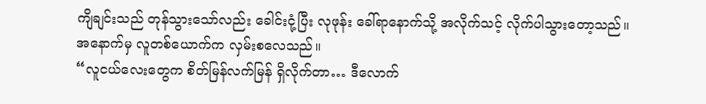ကျိချင်းသည် တုန်သွားသော်လည်း ခေါင်းငုံ့ပြီး လုဖုန်း ခေါ်ရာနောက်သို့ အလိုက်သင့် လိုက်ပါသွားတော့သည်။
အနောက်မှ လူတစ်ယောက်က လှမ်းစလေသည်။
“လူငယ်လေးတွေက စိတ်မြန်လက်မြန် ရှိလိုက်တာ… ဒီလောက်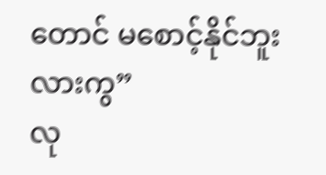တောင် မစောင့်နိုင်ဘူးလားကွ”
လု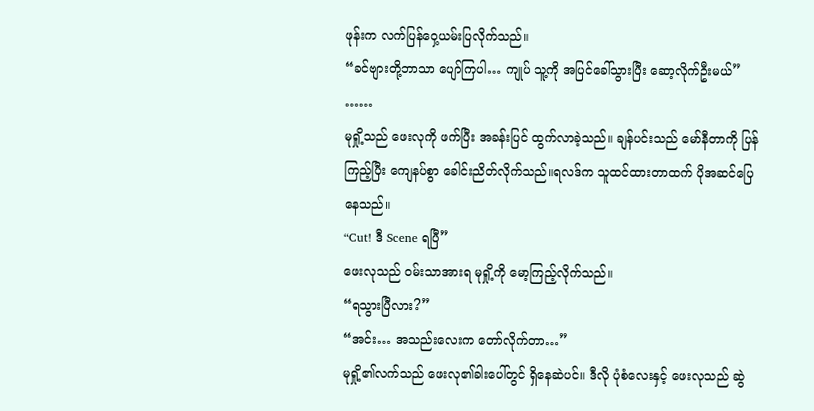ဖုန်းက လက်ပြန်ဝှေ့ယမ်းပြလိုက်သည်။
“ခင်ဗျားတို့ဘာသာ ပျော်ကြပါ… ကျုပ် သူ့ကို အပြင်ခေါ်သွားပြီး ဆော့လိုက်ဦးမယ်”
……
မုရှို့သည် ဖေးလုကို ဖက်ပြီး အခန်းပြင် ထွက်လာခဲ့သည်။ ချန်ပင်းသည် မော်နီတာကို ပြန်ကြည့်ပြီး ကျေနပ်စွာ ခေါင်းညိတ်လိုက်သည်။ရလဒ်က သူထင်ထားတာထက် ပိုအဆင်ပြေနေသည်။
“Cut! ဒီ Scene ရပြီ”
ဖေးလုသည် ဝမ်းသာအားရ မုရှို့ကို မော့ကြည့်လိုက်သည်။
“ရသွားပြီလား?”
“အင်း… အသည်းလေးက တော်လိုက်တာ…”
မုရှို့၏လက်သည် ဖေးလု၏ခါးပေါ်တွင် ရှိနေဆဲပင်။ ဒီလို ပုံစံလေးနှင့် ဖေးလုသည် ဆွဲ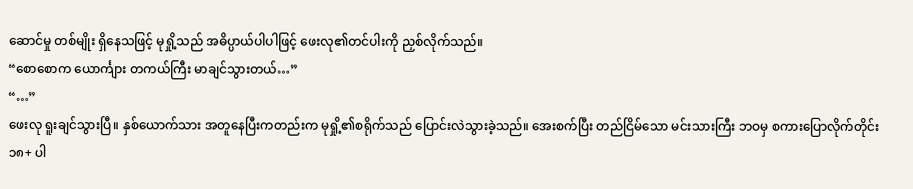ဆောင်မှု တစ်မျိုး ရှိနေသဖြင့် မုရှို့သည် အဓိပ္ပာယ်ပါပါဖြင့် ဖေးလု၏တင်ပါးကို ညှစ်လိုက်သည်။
“စောစောက ယောင်္ကျား တကယ်ကြီး မာချင်သွားတယ်…”
“…”
ဖေးလု ရူးချင်သွားပြီ။ နှစ်ယောက်သား အတူနေပြီးကတည်းက မုရှို့၏စရိုက်သည် ပြောင်းလဲသွားခဲ့သည်။ အေးစက်ပြီး တည်ငြိမ်သော မင်းသားကြီး ဘဝမှ စကားပြောလိုက်တိုင်း ၁၈+ ပါ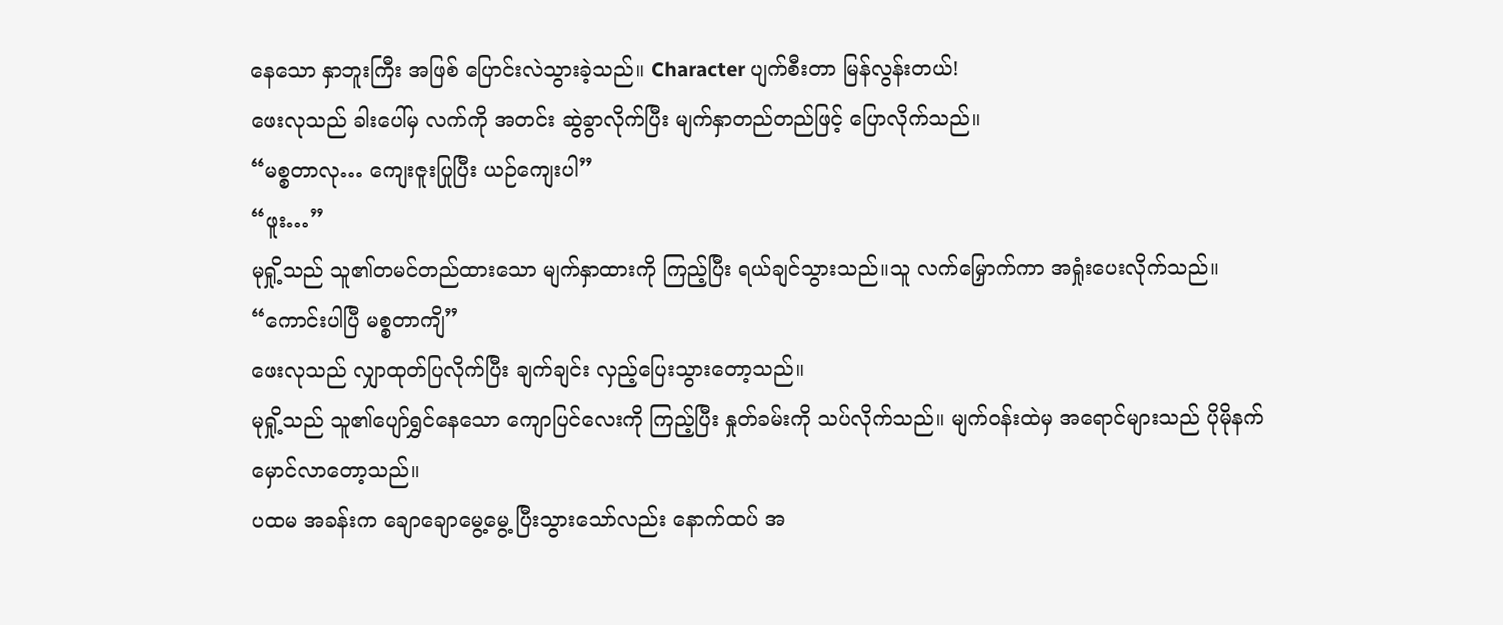နေသော နှာဘူးကြီး အဖြစ် ပြောင်းလဲသွားခဲ့သည်။ Character ပျက်စီးတာ မြန်လွန်းတယ်!
ဖေးလုသည် ခါးပေါ်မှ လက်ကို အတင်း ဆွဲခွာလိုက်ပြီး မျက်နှာတည်တည်ဖြင့် ပြောလိုက်သည်။
“မစ္စတာလု… ကျေးဇူးပြုပြီး ယဉ်ကျေးပါ”
“ဖူး…”
မုရှို့သည် သူ၏တမင်တည်ထားသော မျက်နှာထားကို ကြည့်ပြီး ရယ်ချင်သွားသည်။သူ လက်မြှောက်ကာ အရှုံးပေးလိုက်သည်။
“ကောင်းပါပြီ မစ္စတာကျိ”
ဖေးလုသည် လျှာထုတ်ပြလိုက်ပြီး ချက်ချင်း လှည့်ပြေးသွားတော့သည်။
မုရှို့သည် သူ၏ပျော်ရွှင်နေသော ကျောပြင်လေးကို ကြည့်ပြီး နှုတ်ခမ်းကို သပ်လိုက်သည်။ မျက်ဝန်းထဲမှ အရောင်များသည် ပိုမိုနက်မှောင်လာတော့သည်။
ပထမ အခန်းက ချောချောမွေ့မွေ့ ပြီးသွားသော်လည်း နောက်ထပ် အ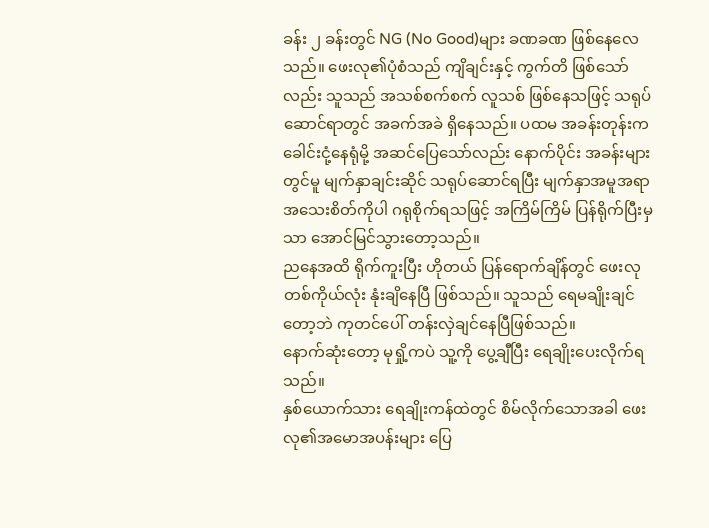ခန်း ၂ ခန်းတွင် NG (No Good)များ ခဏခဏ ဖြစ်နေလေသည်။ ဖေးလု၏ပုံစံသည် ကျိချင်းနှင့် ကွက်တိ ဖြစ်သော်လည်း သူသည် အသစ်စက်စက် လူသစ် ဖြစ်နေသဖြင့် သရုပ်ဆောင်ရာတွင် အခက်အခဲ ရှိနေသည်။ ပထမ အခန်းတုန်းက ခေါင်းငုံ့နေရုံမို့ အဆင်ပြေသော်လည်း နောက်ပိုင်း အခန်းများတွင်မူ မျက်နှာချင်းဆိုင် သရုပ်ဆောင်ရပြီး မျက်နှာအမူအရာ အသေးစိတ်ကိုပါ ဂရုစိုက်ရသဖြင့် အကြိမ်ကြိမ် ပြန်ရိုက်ပြီးမှသာ အောင်မြင်သွားတော့သည်။
ညနေအထိ ရိုက်ကူးပြီး ဟိုတယ် ပြန်ရောက်ချိန်တွင် ဖေးလု တစ်ကိုယ်လုံး နုံးချိနေပြီ ဖြစ်သည်။ သူသည် ရေမချိုးချင်တော့ဘဲ ကုတင်ပေါ် တန်းလှဲချင်နေပြီဖြစ်သည်။
နောက်ဆုံးတော့ မုရှို့ကပဲ သူ့ကို ပွေ့ချီပြီး ရေချိုးပေးလိုက်ရသည်။
နှစ်ယောက်သား ရေချိုးကန်ထဲတွင် စိမ်လိုက်သောအခါ ဖေးလု၏အမောအပန်းများ ပြေ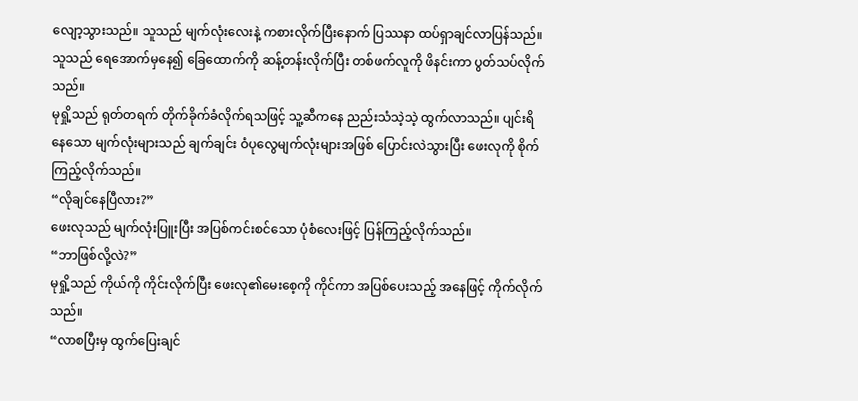လျော့သွားသည်။ သူသည် မျက်လုံးလေးနဲ့ ကစားလိုက်ပြီးနောက် ပြဿနာ ထပ်ရှာချင်လာပြန်သည်။
သူသည် ရေအောက်မှနေ၍ ခြေထောက်ကို ဆန့်တန်းလိုက်ပြီး တစ်ဖက်လူကို ဖိနင်းကာ ပွတ်သပ်လိုက်သည်။
မုရှို့သည် ရုတ်တရက် တိုက်ခိုက်ခံလိုက်ရသဖြင့် သူ့ဆီကနေ ညည်းသံသဲ့သဲ့ ထွက်လာသည်။ ပျင်းရိနေသော မျက်လုံးများသည် ချက်ချင်း ဝံပုလွေမျက်လုံးများအဖြစ် ပြောင်းလဲသွားပြီး ဖေးလုကို စိုက်ကြည့်လိုက်သည်။
“လိုချင်နေပြီလား?”
ဖေးလုသည် မျက်လုံးပြူးပြီး အပြစ်ကင်းစင်သော ပုံစံလေးဖြင့် ပြန်ကြည့်လိုက်သည်။
“ဘာဖြစ်လို့လဲ?”
မုရှို့သည် ကိုယ်ကို ကိုင်းလိုက်ပြီး ဖေးလု၏မေးစေ့ကို ကိုင်ကာ အပြစ်ပေးသည့် အနေဖြင့် ကိုက်လိုက်သည်။
“လာစပြီးမှ ထွက်ပြေးချင်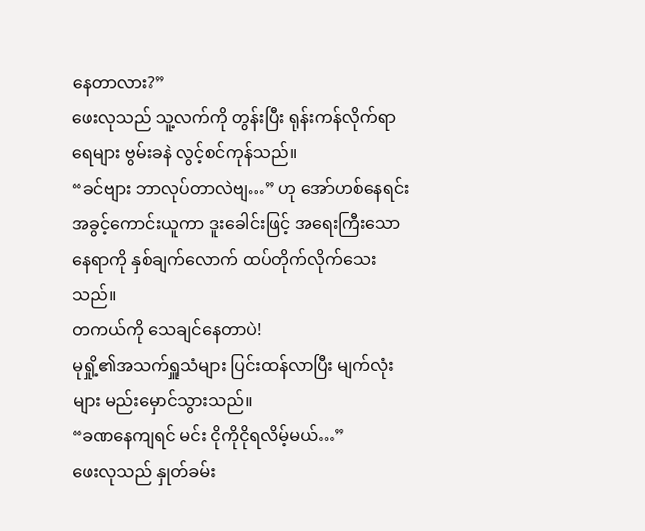နေတာလား?”
ဖေးလုသည် သူ့လက်ကို တွန်းပြီး ရုန်းကန်လိုက်ရာ ရေများ ဗွမ်းခနဲ လွင့်စင်ကုန်သည်။
“ခင်ဗျား ဘာလုပ်တာလဲဗျ…” ဟု အော်ဟစ်နေရင်း အခွင့်ကောင်းယူကာ ဒူးခေါင်းဖြင့် အရေးကြီးသော နေရာကို နှစ်ချက်လောက် ထပ်တိုက်လိုက်သေးသည်။
တကယ်ကို သေချင်နေတာပဲ!
မုရှို့၏အသက်ရှူသံများ ပြင်းထန်လာပြီး မျက်လုံးများ မည်းမှောင်သွားသည်။
“ခဏနေကျရင် မင်း ငိုကိုငိုရလိမ့်မယ်…”
ဖေးလုသည် နှုတ်ခမ်း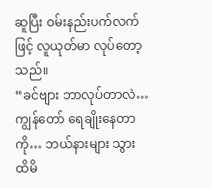ဆူပြီး ဝမ်းနည်းပက်လက်ဖြင့် လူယုတ်မာ လုပ်တော့သည်။
“ခင်ဗျား ဘာလုပ်တာလဲ… ကျွန်တော် ရေချိုးနေတာကို… ဘယ်နားများ သွားထိမိ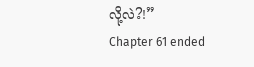လို့လဲ?!”
Chapter 61 ended